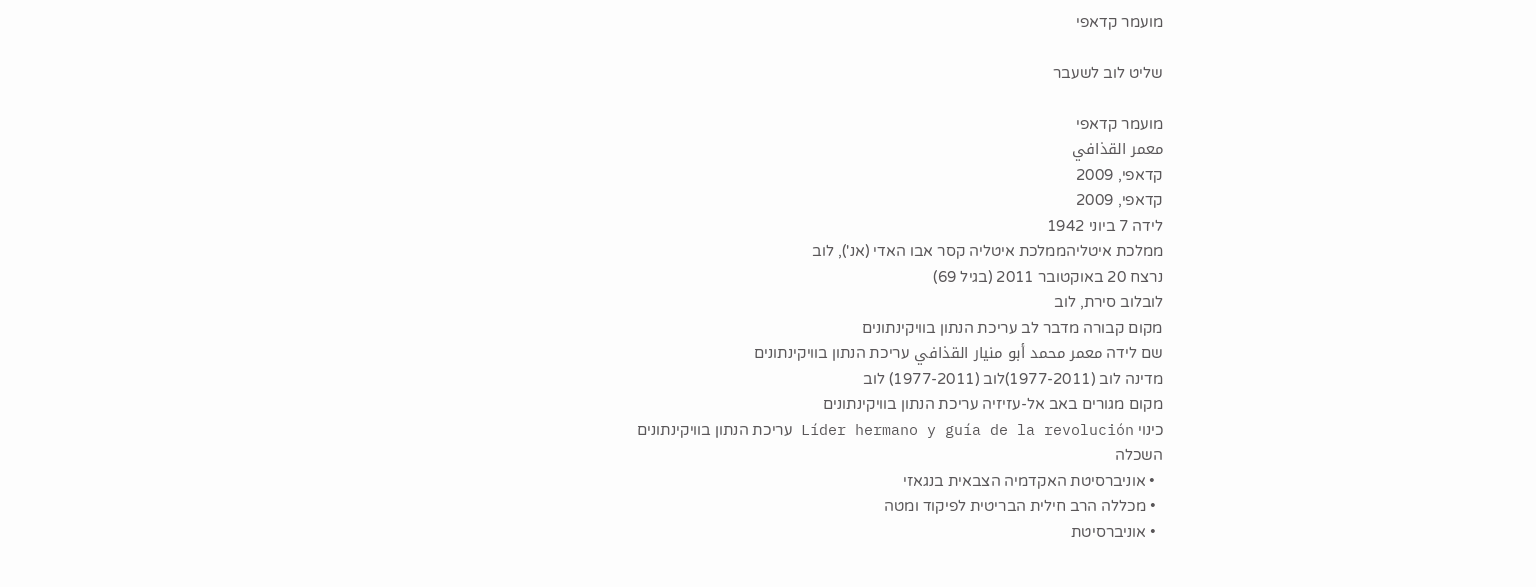מועמר קדאפי

שליט לוב לשעבר

מועמר קדאפי
معمر القذافي
קדאפי, 2009
קדאפי, 2009
לידה 7 ביוני 1942
ממלכת איטליהממלכת איטליה קסר אבו האדי (אנ'), לוב
נרצח 20 באוקטובר 2011 (בגיל 69)
לובלוב סירת, לוב
מקום קבורה מדבר לב עריכת הנתון בוויקינתונים
שם לידה معمر محمد أبو منيار القذافي עריכת הנתון בוויקינתונים
מדינה לוב (1977-2011)לוב (1977-2011) לוב
מקום מגורים באב אל-עזיזיה עריכת הנתון בוויקינתונים
כינוי Líder hermano y guía de la revolución עריכת הנתון בוויקינתונים
השכלה
  • אוניברסיטת האקדמיה הצבאית בנגאזי
  • מכללה הרב חילית הבריטית לפיקוד ומטה
  • אוניברסיטת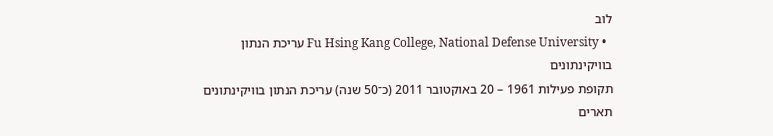לוב
  • Fu Hsing Kang College, National Defense University עריכת הנתון בוויקינתונים
תקופת פעילות 1961 – 20 באוקטובר 2011 (כ־50 שנה) עריכת הנתון בוויקינתונים
תארים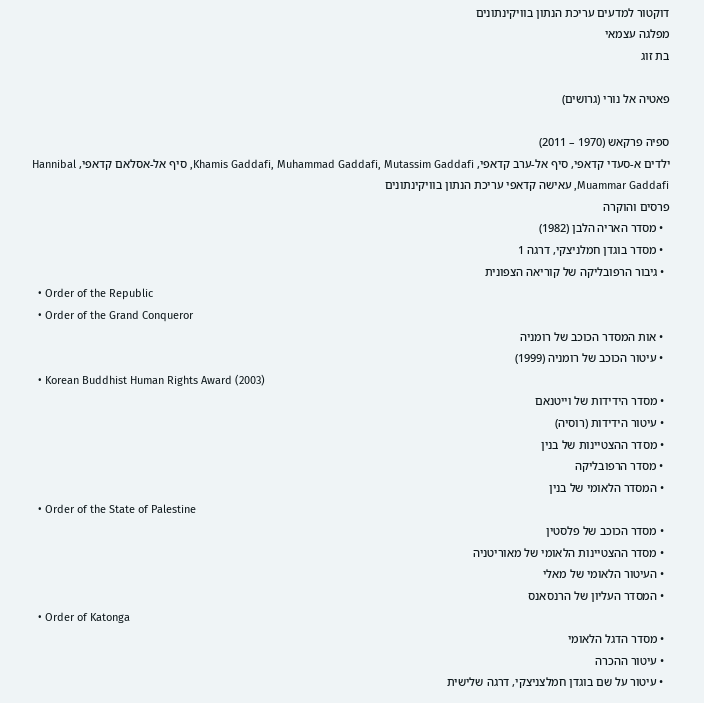דוקטור למדעים עריכת הנתון בוויקינתונים
מפלגה עצמאי
בת זוג

פאטיה אל נורי (גרושים)

ספיה פרקאש (1970 – 2011)
ילדים א-סעדי קדאפי, סיף אל-ערב קדאפי, Khamis Gaddafi, Muhammad Gaddafi, Mutassim Gaddafi, סיף אל-אסלאם קדאפי, Hannibal Muammar Gaddafi, עאישה קדאפי עריכת הנתון בוויקינתונים
פרסים והוקרה
  • מסדר האריה הלבן (1982)
  • מסדר בוגדן חמלניצקי, דרגה 1
  • גיבור הרפובליקה של קוריאה הצפונית
  • Order of the Republic
  • Order of the Grand Conqueror
  • אות המסדר הכוכב של רומניה
  • עיטור הכוכב של רומניה (1999)
  • Korean Buddhist Human Rights Award (2003)
  • מסדר הידידות של וייטנאם
  • עיטור הידידות (רוסיה)
  • מסדר ההצטיינות של בנין
  • מסדר הרפובליקה
  • המסדר הלאומי של בנין
  • Order of the State of Palestine
  • מסדר הכוכב של פלסטין
  • מסדר ההצטיינות הלאומי של מאוריטניה
  • העיטור הלאומי של מאלי
  • המסדר העליון של הרנסאנס
  • Order of Katonga
  • מסדר הדגל הלאומי
  • עיטור ההכרה
  • עיטור על שם בוגדן חמלצניצקי, דרגה שלישית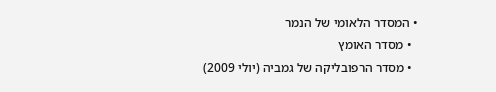• המסדר הלאומי של הנמר
  • מסדר האומץ
  • מסדר הרפובליקה של גמביה (יולי 2009)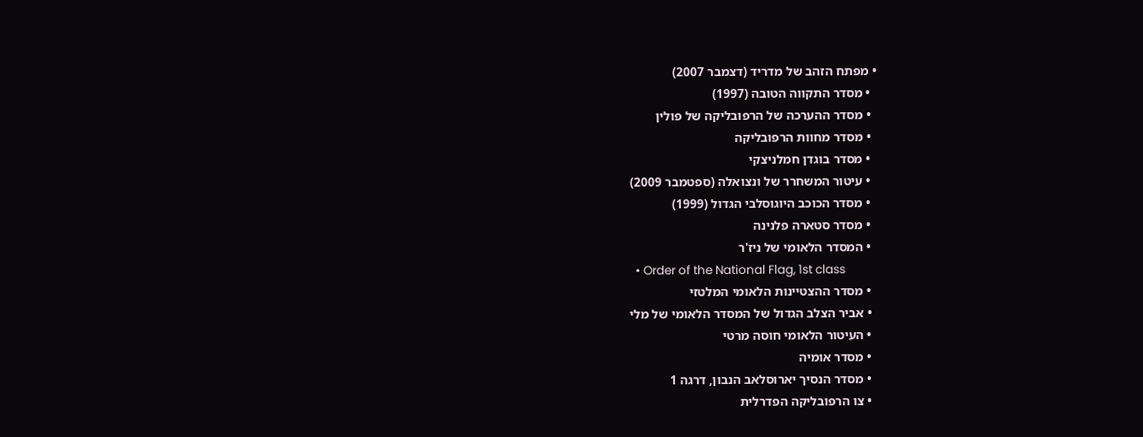• מפתח הזהב של מדריד (דצמבר 2007)
  • מסדר התקווה הטובה (1997)
  • מסדר ההערכה של הרפובליקה של פולין
  • מסדר מחוות הרפובליקה
  • מסדר בוגדן חמלניצקי
  • עיטור המשחרר של ונצואלה (ספטמבר 2009)
  • מסדר הכוכב היוגוסלבי הגדול (1999)
  • מסדר סטארה פלנינה
  • המסדר הלאומי של ניז'ר
  • Order of the National Flag, 1st class
  • מסדר ההצטיינות הלאומי המלטזי
  • אביר הצלב הגדול של המסדר הלאומי של מלי
  • העיטור הלאומי חוסה מרטי
  • מסדר אומיה
  • מסדר הנסיך יארוסלאב הנבון, דרגה 1
  • צו הרפובליקה הפדרלית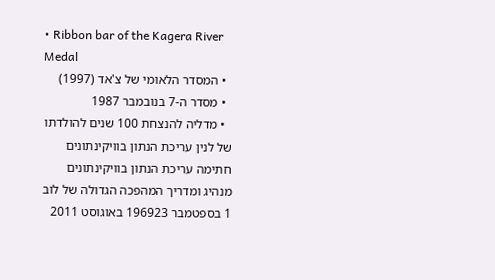• Ribbon bar of the Kagera River Medal
  • המסדר הלאומי של צ'אד (1997)
  • מסדר ה-7 בנובמבר 1987
  • מדליה להנצחת 100 שנים להולדתו של לנין עריכת הנתון בוויקינתונים
חתימה עריכת הנתון בוויקינתונים
מנהיג ומדריך המהפכה הגדולה של לוב
1 בספטמבר 196923 באוגוסט 2011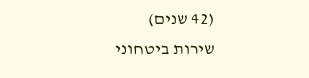(42 שנים)
שירות ביטחוני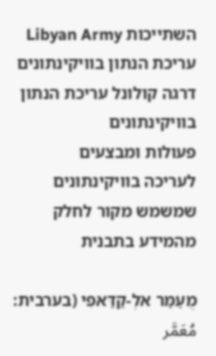השתייכות Libyan Army עריכת הנתון בוויקינתונים
דרגה קולונל עריכת הנתון בוויקינתונים
פעולות ומבצעים
לעריכה בוויקינתונים שמשמש מקור לחלק מהמידע בתבנית

מֻעַמַּר אלְ-קַדַּאפִי (בערבית: مُعَمَّر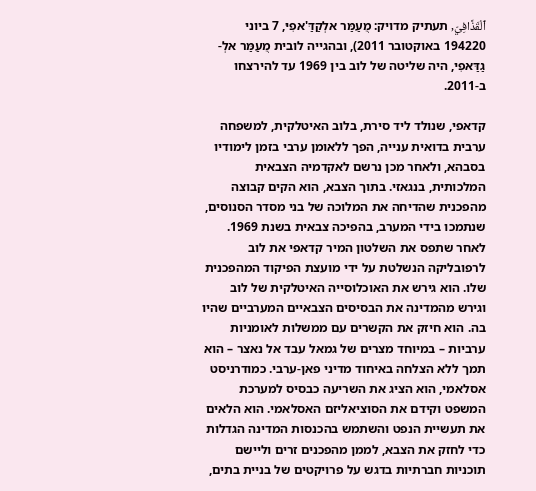ٱلْقَذَّافِيّ, תעתיק מדויק: מֻעַמַּר אלְקַדַּ'אפִיּ, 7 ביוני 194220 באוקטובר 2011), ובהגייה לובית מֻעַמַּר אלְ-גַדַּאפִי, היה שליטה של לוב בין 1969 עד להירצחו ב-2011.

קדאפי, שנולד ליד סירת, בלוב האיטלקית, למשפחה ערבית בדואית ענייה, הפך ללאומן ערבי בזמן לימודיו בסבהא, ולאחר מכן נרשם לאקדמיה הצבאית המלכותית, בנגאזי. בתוך הצבא, הוא הקים קבוצה מהפכנית שהדיחה את המלוכה של בני מסדר הסנוסים, שנתמכו בידי המערב, בהפיכה צבאית בשנת 1969. לאחר שתפס את השלטון המיר קדאפי את לוב לרפובליקה הנשלטת על ידי מועצת הפיקוד המהפכנית שלו. הוא גירש את האוכלוסייה האיטלקית של לוב וגירש מהמדינה את הבסיסים הצבאיים המערביים שהיו בה. הוא חיזק את הקשרים עם ממשלות לאומניות ערביות – במיוחד מצרים של גמאל עבד אל נאצר – הוא תמך ללא הצלחה באיחוד מדיני פאן-ערבי. כמודרניסט אסלאמי, הוא הציג את השריעה כבסיס למערכת המשפט וקידם את הסוציאליזם האסלאמי. הוא הלאים את תעשיית הנפט והשתמש בהכנסות המדינה הגדלות כדי לחזק את הצבא, לממן מהפכנים זרים וליישם תוכניות חברתיות בדגש על פרויקטים של בניית בתים,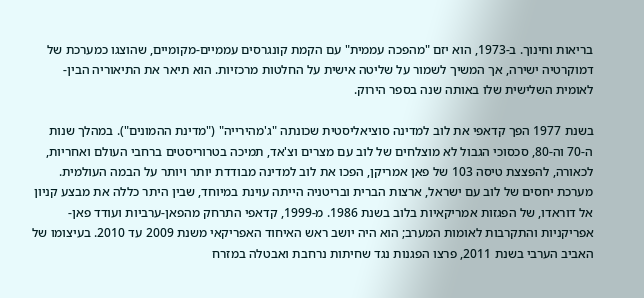בריאות וחינוך. ב-1973, הוא יזם "מהפכה עממית" עם הקמת קונגרסים עממיים-מקומיים, שהוצגו כמערכת של דמוקרטיה ישירה, אך המשיך לשמור על שליטה אישית על החלטות מרכזיות. הוא תיאר את התיאוריה הבין-לאומית השלישית שלו באותה שנה בספר הירוק.

בשנת 1977 הפך קדאפי את לוב למדינה סוציאליסטית שכונתה "ג'מהירייה" ("מדינת ההמונים"). במהלך שנות ה-70 וה-80, סכסוכי הגבול לא מוצלחים של לוב עם מצרים וצ'אד, תמיכה בטרוריסטים ברחבי העולם ואחריות, לכאורה, להפצצת טיסה 103 של פאן אמריקן, הפכו את לוב למדינה מבודדת יותר ויותר על הבמה העולמית. מערכת יחסים של לוב עם ישראל, ארצות הברית ובריטניה הייתה עוינת במיוחד, שבין היתר כללה את מבצע קניון אל דוראדו, של הפגזות אמריקאיות בלוב בשנת 1986. מ-1999, קדאפי התרחק מהפאן-ערביות ועודד פאן-אפריקניות והתקרבות לאומות המערב; הוא היה יושב ראש האיחוד האפריקאי משנת 2009 עד 2010. בעיצומו של האביב הערבי בשנת 2011, פרצו הפגנות נגד שחיתות נרחבת ואבטלה במזרח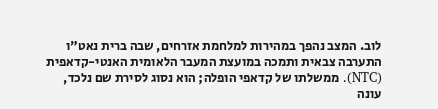לוב. המצב נהפך במהירות למלחמת אזרחים, שבה ברית נאט"ו התערבה צבאית ותמכה במועצת המעבר הלאומית האנטי-קדאפית (NTC). ממשלתו של קדאפי הופלה; הוא נסוג לסירת שם נלכד, עונה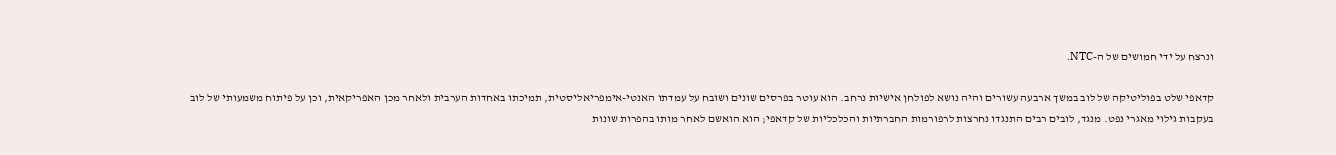ונרצח על ידי חמושים של ה-NTC.

קדאפי שלט בפוליטיקה של לוב במשך ארבעה עשורים והיה נושא לפולחן אישיות נרחב. הוא עוטר בפרסים שונים ושובח על עמדתו האנטי-אימפריאליסטית, תמיכתו באחדות הערבית ולאחר מכן האפריקאית, וכן על פיתוח משמעותי של לוב בעקבות גילוי מאגרי נפט. מנגד, לובים רבים התנגדו נחרצות לרפורמות החברתיות והכלכליות של קדאפי; הוא הואשם לאחר מותו בהפרות שונות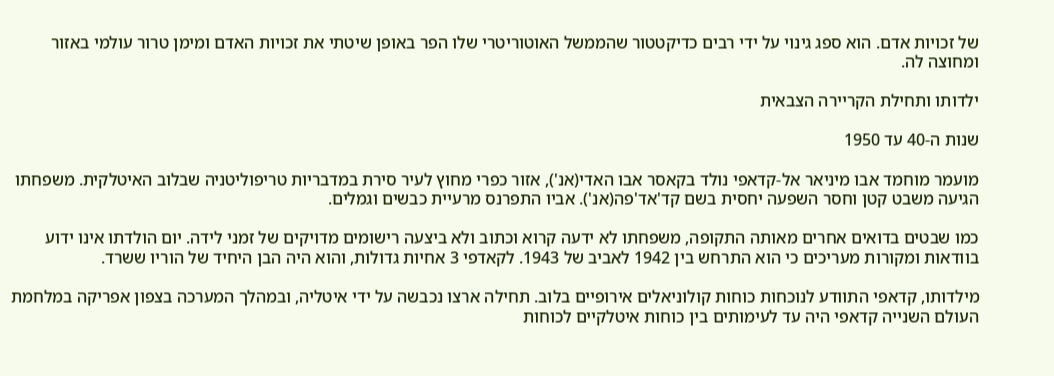של זכויות אדם. הוא ספג גינוי על ידי רבים כדיקטטור שהממשל האוטוריטרי שלו הפר באופן שיטתי את זכויות האדם ומימן טרור עולמי באזור ומחוצה לה.

ילדותו ותחילת הקריירה הצבאית

שנות ה-40 עד 1950

מועמר מוחמד אבו מיניאר אל-קדאפי נולד בקאסר אבו האדי(אנ'), אזור כפרי מחוץ לעיר סירת במדבריות טריפוליטניה שבלוב האיטלקית. משפחתו הגיעה משבט קטן וחסר השפעה יחסית בשם קד'אד'פה(אנ'). אביו התפרנס מרעיית כבשים וגמלים.

כמו שבטים בדואים אחרים מאותה התקופה, משפחתו לא ידעה קרוא וכתוב ולא ביצעה רישומים מדויקים של זמני לידה. יום הולדתו אינו ידוע בוודאות ומקורות מעריכים כי הוא התרחש בין 1942 לאביב של 1943. לקאדפי 3 אחיות גדולות, והוא היה הבן היחיד של הוריו ששרד.

מילדותו, קדאפי התוודע לנוכחות כוחות קולוניאלים אירופיים בלוב. תחילה ארצו נכבשה על ידי איטליה, ובמהלך המערכה בצפון אפריקה במלחמת העולם השנייה קדאפי היה עד לעימותים בין כוחות איטלקיים לכוחות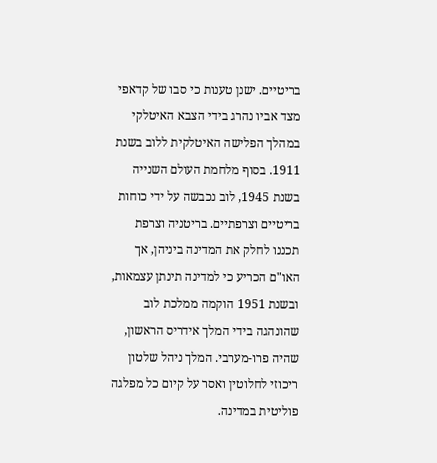בריטיים. ישנן טענות כי סבו של קדאפי מצד אביו נהרג בידי הצבא האיטלקי במהלך הפלישה האיטלקית ללוב בשנת 1911. בסוף מלחמת העולם השנייה בשנת 1945, לוב נכבשה על ידי כוחות בריטיים וצרפתיים. בריטניה וצרפת תכננו לחלק את המדינה ביניהן, אך האו"ם הכריע כי למדינה תינתן עצמאות, ובשנת 1951 הוקמה ממלכת לוב שהונהגה בידי המלך אידריס הראשון, שהיה פרו-מערבי. המלך ניהל שלטון ריכוזי לחלוטין ואסר על קיום כל מפלגה פוליטית במדינה.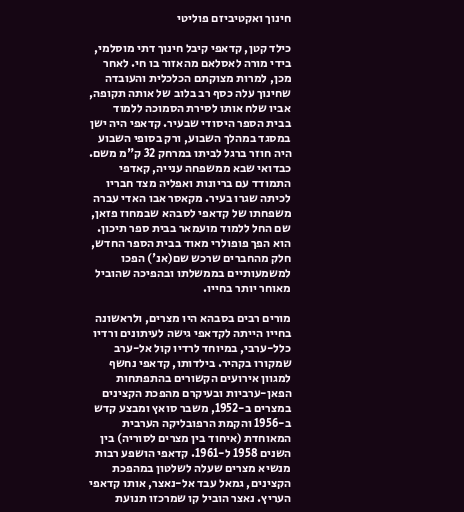חינוך ואקטיביזם פוליטי

כילד קטן, קדאפי קיבל חינוך דתי מוסלמי, בידי מורה לאסלאם מהאזור בו חי. לאחר מכן, למרות מצוקתם הכלכלית והעובדה שחינוך עלה כסף רב בלוב של אותה תקופה, אביו שלח אותו לסירת הסמוכה ללמוד בבית הספר היסודי שבעיר. קדאפי היה ישן במסגד במהלך השבוע, ורק בסופי השבוע היה חוזר ברגל לביתו במרחק 32 ק"מ משם. כבדואי שבא ממשפחה ענייה, קאדפי התמודד עם בריונות ואפליה מצד חבריו לכיתה שגרו בעיר. מקאסר אבו האדי עברה משפחתו של קדאפי לסבהא שבמחוז פזאן, שם החל ללמוד מועמאר בבית ספר תיכון. הוא הפך פופולרי מאוד בבית הספר החדש, חלק מהחברים שרכש שם(אנ') הפכו למשמעותיים בממשלתו ובהפיכה שהוביל מאוחר יותר בחייו.

מורים רבים בסבהא היו מצרים, ולראשונה בחייו הייתה לקדאפי גישה לעיתונים ורדיו כלל-ערבי, במיוחד לרדיו קול אל-ערב שמקורו בקהיר. בילדותו, קדאפי נחשף למגוון אירועים הקשורים בהתפתחות הפאן-ערביות ובעיקרם מהפכת הקצינים במצרים ב-1952, משבר סואץ ומבצע קדש ב-1956 והקמת הרפובליקה הערבית המאוחדת (איחוד בין מצרים לסוריה) בין השנים 1958 ל-1961. קדאפי הושפע רבות מנשיא מצרים שעלה לשלטון במהפכת הקצינים, גמאל עבד אל-נאצר, אותו קדאפי העריץ. נאצר הוביל קו שמרכזו תנועת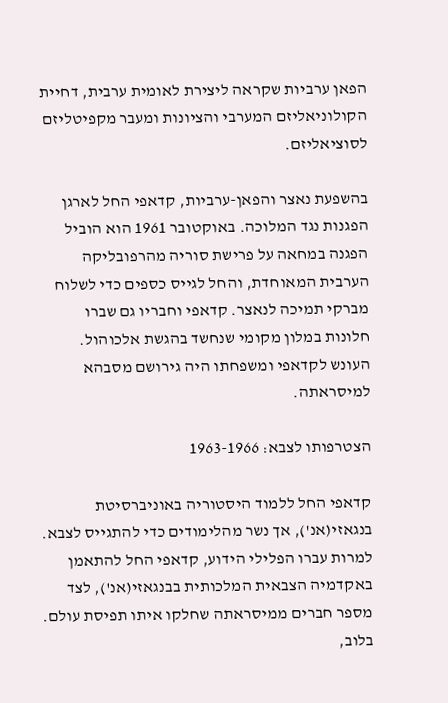הפאן ערביות שקראה ליצירת לאומית ערבית, דחיית הקולוניאליזם המערבי והציונות ומעבר מקפיטליזם לסוציאליזם.

בהשפעת נאצר והפאן-ערביות, קדאפי החל לארגן הפגנות נגד המלוכה. באוקטובר 1961 הוא הוביל הפגנה במחאה על פרישת סוריה מהרפובליקה הערבית המאוחדת, והחל לגייס כספים כדי לשלוח מברקי תמיכה לנאצר. קדאפי וחבריו גם שברו חלונות במלון מקומי שנחשד בהגשת אלכוהול. העונש לקדאפי ומשפחתו היה גירושם מסבהא למיסראתה.

הצטרפותו לצבא: 1963-1966

קדאפי החל ללמוד היסטוריה באוניברסיטת בנגאזי(אנ'), אך נשר מהלימודים כדי להתגייס לצבא. למרות עברו הפלילי הידוע, קדאפי החל להתאמן באקדמיה הצבאית המלכותית בבנגאזי(אנ'), לצד מספר חברים ממיסראתה שחלקו איתו תפיסת עולם. בלוב,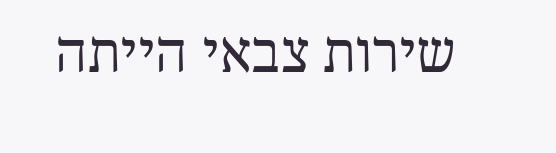שירות צבאי הייתה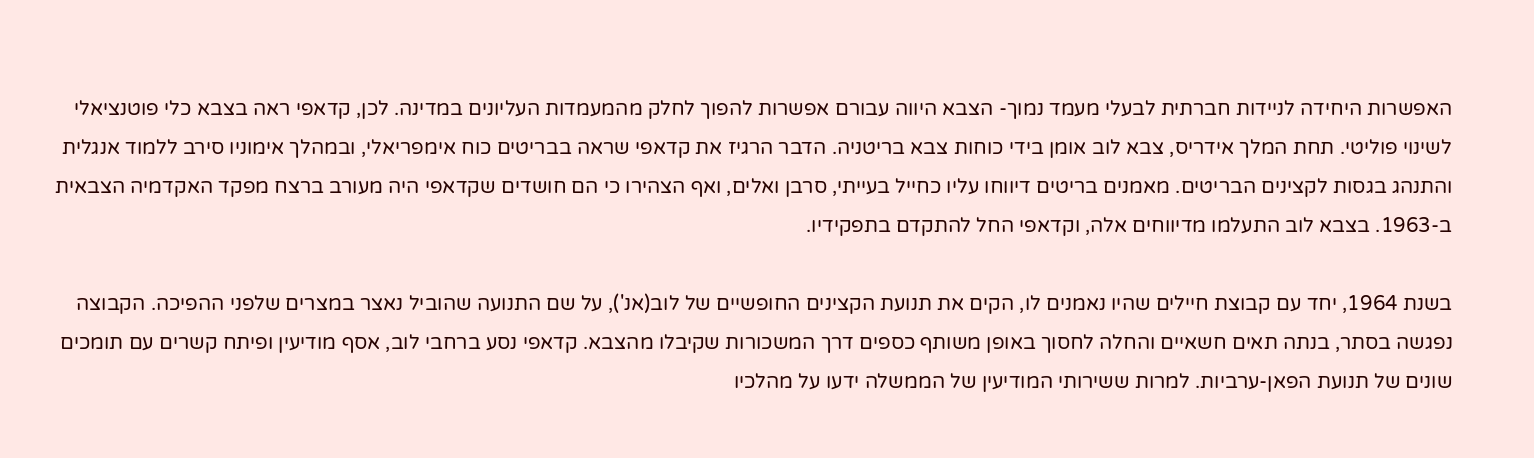האפשרות היחידה לניידות חברתית לבעלי מעמד נמוך- הצבא היווה עבורם אפשרות להפוך לחלק מהמעמדות העליונים במדינה. לכן, קדאפי ראה בצבא כלי פוטנציאלי לשינוי פוליטי. תחת המלך אידריס, צבא לוב אומן בידי כוחות צבא בריטניה. הדבר הרגיז את קדאפי שראה בבריטים כוח אימפריאלי, ובמהלך אימוניו סירב ללמוד אנגלית והתנהג בגסות לקצינים הבריטים. מאמנים בריטים דיווחו עליו כחייל בעייתי, סרבן ואלים, ואף הצהירו כי הם חושדים שקדאפי היה מעורב ברצח מפקד האקדמיה הצבאית ב-1963. בצבא לוב התעלמו מדיווחים אלה, וקדאפי החל להתקדם בתפקידיו.

בשנת 1964, יחד עם קבוצת חיילים שהיו נאמנים לו, הקים את תנועת הקצינים החופשיים של לוב(אנ'), על שם התנועה שהוביל נאצר במצרים שלפני ההפיכה. הקבוצה נפגשה בסתר, בנתה תאים חשאיים והחלה לחסוך באופן משותף כספים דרך המשכורות שקיבלו מהצבא. קדאפי נסע ברחבי לוב, אסף מודיעין ופיתח קשרים עם תומכים שונים של תנועת הפאן-ערביות. למרות ששירותי המודיעין של הממשלה ידעו על מהלכיו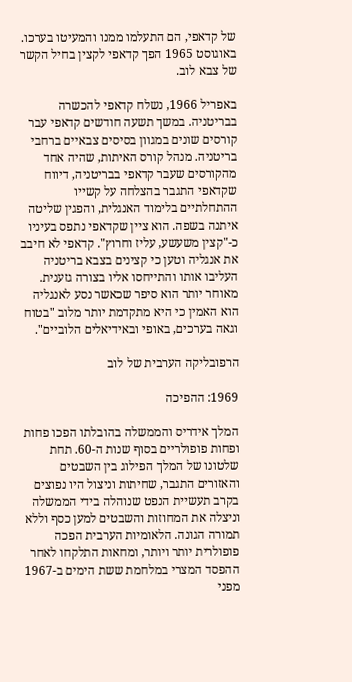של קדאפי, הם התעלמו ממנו והמעיטו בערכו. באוגוסט 1965 הפך קדאפי לקצין בחיל הקשר של צבא לוב.

באפריל 1966, נשלח קדאפי להכשרה בבריטניה. במשך תשעה חודשים קדאפי עבר קורסים שונים במגוון בסיסים צבאיים ברחבי בריטניה. מנהל קורס האיתות, שהיה אחד מהקורסים שעבר קדאפי בבריטניה, דיווח שקדאפי התגבר בהצלחה על קשייו ההתחלתיים בלימוד האנגלית, והפגין שליטה איתנה בשפה. הוא ציין שקדאפי נתפס בעיניו כ-"קצין משעשע, עליז וחרוץ". קדאפי לא חיבב את אנגליה וטען כי קצינים בצבא בריטניה העליבו אותו והתייחסו אליו בצורה גזענית. מאוחר יותר הוא סיפר שכאשר נסע לאנגליה הוא האמין כי היא מתקדמת יותר מלוב "בטוח וגאה בערכים, באופי ובאידיאלים הלוביים".

הרפובליקה הערבית של לוב

1969: ההפיכה

המלך אידריס והממשלה בהובלתו הפכו פחות ופחות פופולריים בסוף שנות ה-60. תחת שלטונו של המלך הפילוג בין השבטים והאזורים התגבר, שחיתות וניצול היו נפוצים בקרב תעשיית הנפט שנוהלה בידי הממשלה וניצלה את המחוזות והשבטים למען כסף וללא תמורה הגונה. הלאומיות הערבית הפכה פופולרית יותר ויותר, ומחאות התלקחו לאחר ההפסד המצרי במלחמת ששת הימים ב-1967 מפני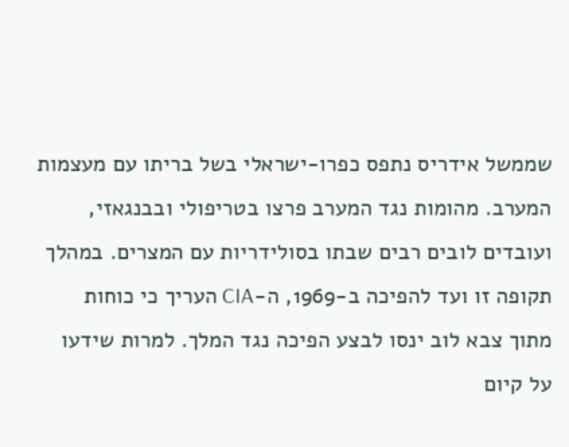שממשל אידריס נתפס כפרו-ישראלי בשל בריתו עם מעצמות המערב. מהומות נגד המערב פרצו בטריפולי ובבנגאזי, ועובדים לובים רבים שבתו בסולידריות עם המצרים. במהלך תקופה זו ועד להפיכה ב-1969, ה-CIA העריך כי כוחות מתוך צבא לוב ינסו לבצע הפיכה נגד המלך. למרות שידעו על קיום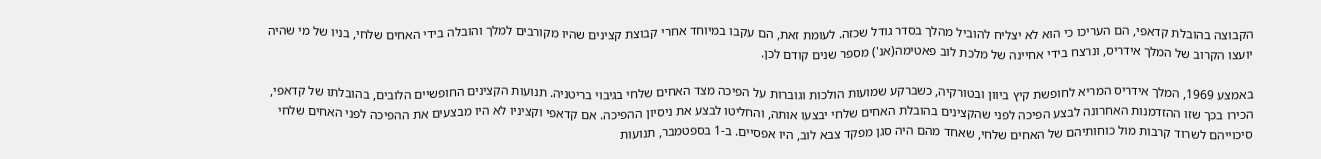הקבוצה בהובלת קדאפי, הם העריכו כי הוא לא יצליח להוביל מהלך בסדר גודל שכזה. לעומת זאת, הם עקבו במיוחד אחרי קבוצת קצינים שהיו מקורבים למלך והובלה בידי האחים שלחי, בניו של מי שהיה יועצו הקרוב של המלך אידריס, ונרצח בידי אחיינה של מלכת לוב פאטימה(אנ') מספר שנים קודם לכן.

באמצע 1969, המלך אידריס המריא לחופשת קיץ ביוון ובטורקיה, כשברקע שמועות הולכות וגוברות על הפיכה מצד האחים שלחי בגיבוי בריטניה. תנועות הקצינים החופשיים הלובים, בהובלתו של קדאפי, הכירו בכך שזו ההזדמנות האחרונה לבצע הפיכה לפני שהקצינים בהובלת האחים שלחי יבצעו אותה, והחליטו לבצע את ניסיון ההפיכה. אם קדאפי וקציניו לא היו מבצעים את ההפיכה לפני האחים שלחי סיכוייהם לשרוד קרבות מול כוחותיהם של האחים שלחי, שאחד מהם היה סגן מפקד צבא לוב, היו אפסיים. ב-1 בספטמבר, תנועות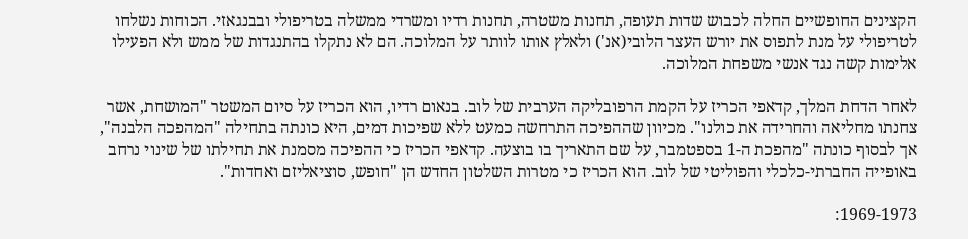הקצינים החופשיים החלה לכבוש שדות תעופה, תחנות משטרה, תחנות רדיו ומשרדי ממשלה בטריפולי ובבנגאזי. הכוחות נשלחו לטריפולי על מנת לתפוס את יורש העצר הלובי(אנ') ולאלץ אותו לוותר על המלוכה. הם לא נתקלו בהתנגדות של ממש ולא הפעילו אלימות קשה נגד אנשי משפחת המלוכה.

לאחר הדחת המלך, קדאפי הכריז על הקמת הרפובליקה הערבית של לוב. בנאום רדיו, הוא הכריז על סיום המשטר "המושחת, אשר צחנתו מחליאה והחרידה את כולנו". מכיוון שההפיכה התרחשה כמעט ללא שפיכות דמים, היא כונתה בתחילה "המהפכה הלבנה", אך לבסוף כונתה "מהפכת ה-1 בספטמבר, על שם התאריך בו בוצעה. קדאפי הכריז כי ההפיכה מסמנת את תחילתו של שינוי נרחב באופייה החברתי-כלכלי והפוליטי של לוב. הוא הכריז כי מטרות השלטון החדש הן "חופש, סוציאליזם ואחדות".

1969-1973: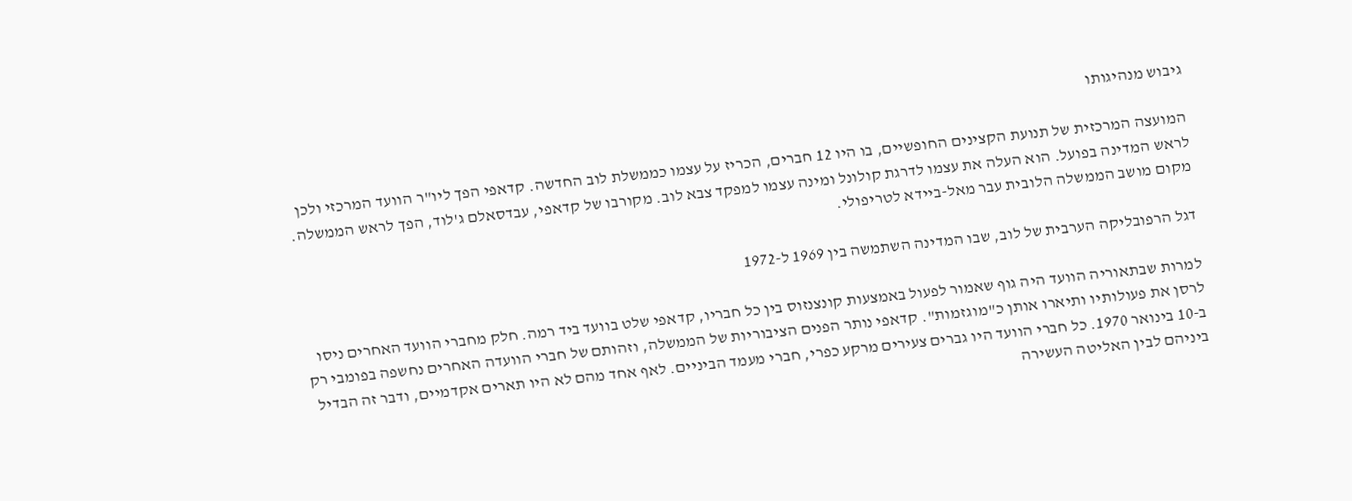גיבוש מנהיגותו

המועצה המרכזית של תנועת הקצינים החופשיים, בו היו 12 חברים, הכריז על עצמו כממשלת לוב החדשה. קדאפי הפך ליו"ר הוועד המרכזי ולכן לראש המדינה בפועל. הוא העלה את עצמו לדרגת קולונל ומינה עצמו למפקד צבא לוב. מקורבו של קדאפי, עבדסאלם ג'לוד, הפך לראש הממשלה. מקום מושב הממשלה הלובית עבר מאל-ביידא לטריפולי.

דגל הרפובליקה הערבית של לוב, שבו המדינה השתמשה בין 1969 ל-1972

למרות שבתאוריה הוועד היה גוף שאמור לפעול באמצעות קונצנזוס בין כל חבריו, קדאפי שלט בוועד ביד רמה. חלק מחברי הוועד האחרים ניסו לרסן את פעולותיו ותיארו אותן כ"מוגזמות". קדאפי נותר הפנים הציבוריות של הממשלה, וזהותם של חברי הוועדה האחרים נחשפה בפומבי רק ב-10 בינואר 1970. כל חברי הוועד היו גברים צעירים מרקע כפרי, חברי מעמד הביניים. לאף אחד מהם לא היו תארים אקדמיים, ודבר זה הבדיל ביניהם לבין האליטה העשירה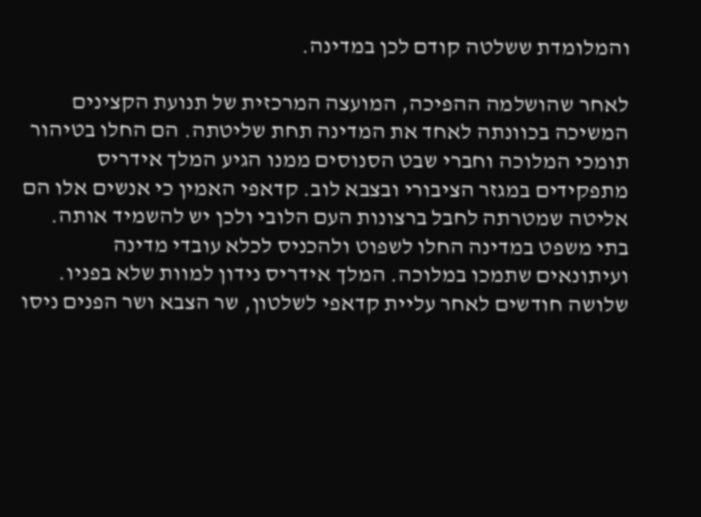והמלומדת ששלטה קודם לכן במדינה.

לאחר שהושלמה ההפיכה, המועצה המרכזית של תנועת הקצינים המשיכה בכוונתה לאחד את המדינה תחת שליטתה. הם החלו בטיהור תומכי המלוכה וחברי שבט הסנוסים ממנו הגיע המלך אידריס מתפקידים במגזר הציבורי ובצבא לוב. קדאפי האמין כי אנשים אלו הם אליטה שמטרתה לחבל ברצונות העם הלובי ולכן יש להשמיד אותה. בתי משפט במדינה החלו לשפוט ולהכניס לכלא עובדי מדינה ועיתונאים שתמכו במלוכה. המלך אידריס נידון למוות שלא בפניו. שלושה חודשים לאחר עליית קדאפי לשלטון, שר הצבא ושר הפנים ניסו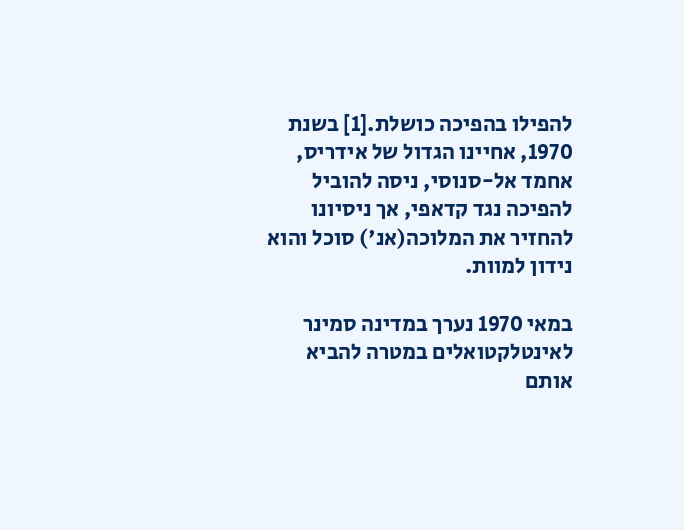להפילו בהפיכה כושלת.[1] בשנת 1970, אחיינו הגדול של אידריס, אחמד אל-סנוסי, ניסה להוביל להפיכה נגד קדאפי, אך ניסיונו להחזיר את המלוכה(אנ') סוכל והוא נידון למוות.

במאי 1970 נערך במדינה סמינר לאינטלקטואלים במטרה להביא אותם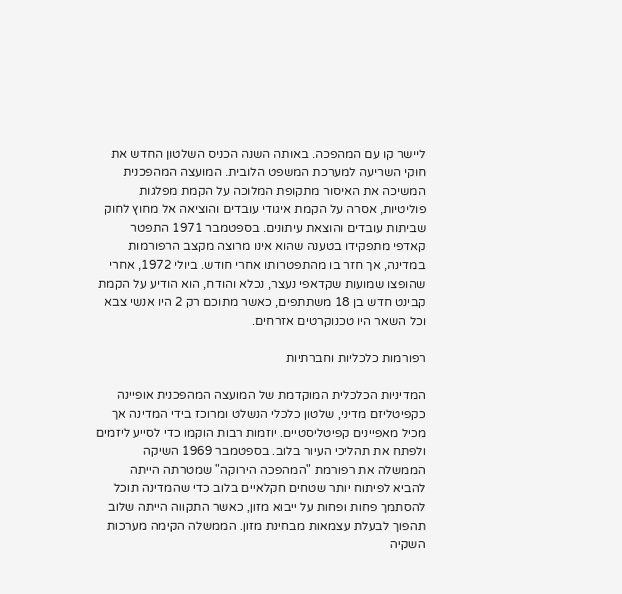ליישר קו עם המהפכה. באותה השנה הכניס השלטון החדש את חוקי השריעה למערכת המשפט הלובית. המועצה המהפכנית המשיכה את האיסור מתקופת המלוכה על הקמת מפלגות פוליטיות, אסרה על הקמת איגודי עובדים והוציאה אל מחוץ לחוק שביתות עובדים והוצאת עיתונים. בספטמבר 1971 התפטר קאדפי מתפקידו בטענה שהוא אינו מרוצה מקצב הרפורמות במדינה, אך חזר בו מהתפטרותו אחרי חודש. ביולי 1972, אחרי שהופצו שמועות שקדאפי נעצר, נכלא והודח, הוא הודיע על הקמת קבינט חדש בן 18 משתתפים, כאשר מתוכם רק 2 היו אנשי צבא וכל השאר היו טכנוקרטים אזרחים.

רפורמות כלכליות וחברתיות

המדיניות הכלכלית המוקדמת של המועצה המהפכנית אופיינה כקפיטליזם מדיני, שלטון כלכלי הנשלט ומרוכז בידי המדינה אך מכיל מאפיינים קפיטליסטיים. יוזמות רבות הוקמו כדי לסייע ליזמים ולפתח את תהליכי העיור בלוב. בספטמבר 1969 השיקה הממשלה את רפורמת "המהפכה הירוקה" שמטרתה הייתה להביא לפיתוח יותר שטחים חקלאיים בלוב כדי שהמדינה תוכל להסתמך פחות ופחות על ייבוא מזון, כאשר התקווה הייתה שלוב תהפוך לבעלת עצמאות מבחינת מזון. הממשלה הקימה מערכות השקיה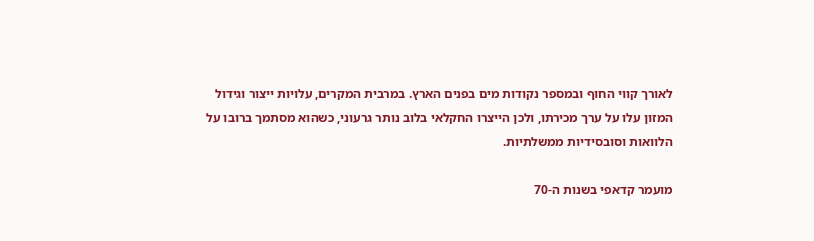לאורך קווי החוף ובמספר נקודות מים בפנים הארץ. במרבית המקרים, עלויות ייצור וגידול המזון עלו על ערך מכירתו, ולכן הייצרו החקלאי בלוב נותר גרעוני, כשהוא מסתמך ברובו על הלוואות וסובסידיות ממשלתיות.

מועמר קדאפי בשנות ה-70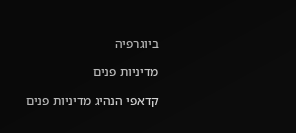ביוגרפיה

מדיניות פנים

קדאפי הנהיג מדיניות פנים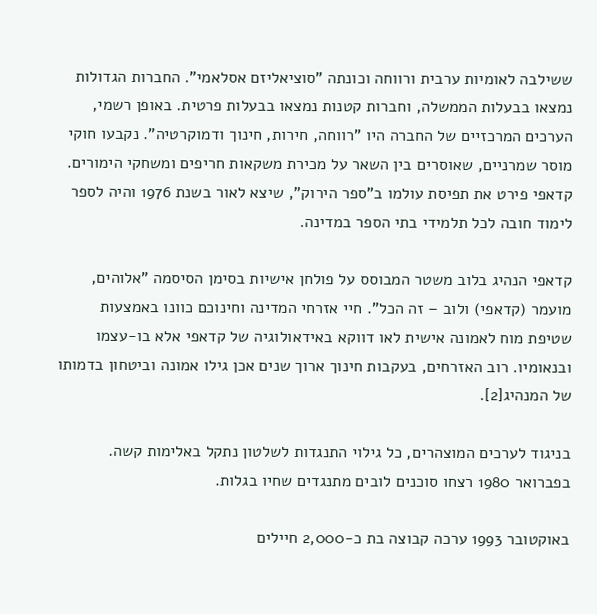ששילבה לאומיות ערבית ורווחה וכונתה "סוציאליזם אסלאמי". החברות הגדולות נמצאו בבעלות הממשלה, וחברות קטנות נמצאו בבעלות פרטית. באופן רשמי, הערכים המרכזיים של החברה היו "רווחה, חירות, חינוך ודמוקרטיה". נקבעו חוקי מוסר שמרניים, שאוסרים בין השאר על מכירת משקאות חריפים ומשחקי הימורים. קדאפי פירט את תפיסת עולמו ב"ספר הירוק", שיצא לאור בשנת 1976 והיה לספר לימוד חובה לכל תלמידי בתי הספר במדינה.

קדאפי הנהיג בלוב משטר המבוסס על פולחן אישיות בסימן הסיסמה "אלוהים, מועמר (קדאפי) ולוב – זה הכל". חיי אזרחי המדינה וחינוכם כוונו באמצעות שטיפת מוח לאמונה אישית לאו דווקא באידאולוגיה של קדאפי אלא בו-עצמו ובנאומיו. רוב האזרחים, בעקבות חינוך ארוך שנים אכן גילו אמונה וביטחון בדמותו של המנהיג[2].

בניגוד לערכים המוצהרים, כל גילוי התנגדות לשלטון נתקל באלימות קשה. בפברואר 1980 רצחו סוכנים לובים מתנגדים שחיו בגלות.

באוקטובר 1993 ערכה קבוצה בת כ-2,000 חיילים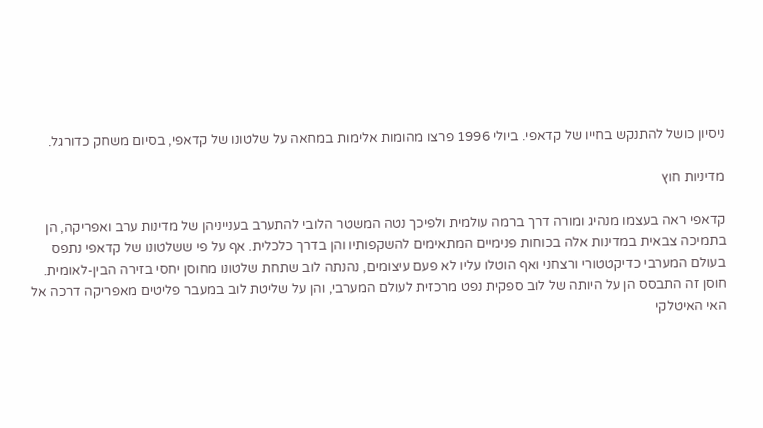ניסיון כושל להתנקש בחייו של קדאפי. ביולי 1996 פרצו מהומות אלימות במחאה על שלטונו של קדאפי, בסיום משחק כדורגל.

מדיניות חוץ

קדאפי ראה בעצמו מנהיג ומורה דרך ברמה עולמית ולפיכך נטה המשטר הלובי להתערב בענייניהן של מדינות ערב ואפריקה, הן בתמיכה צבאית במדינות אלה בכוחות פנימיים המתאימים להשקפותיו והן בדרך כלכלית. אף על פי ששלטונו של קדאפי נתפס בעולם המערבי כדיקטטורי ורצחני ואף הוטלו עליו לא פעם עיצומים, נהנתה לוב שתחת שלטונו מחוסן יחסי בזירה הבין-לאומית. חוסן זה התבסס הן על היותה של לוב ספקית נפט מרכזית לעולם המערבי, והן על שליטת לוב במעבר פליטים מאפריקה דרכה אל האי האיטלקי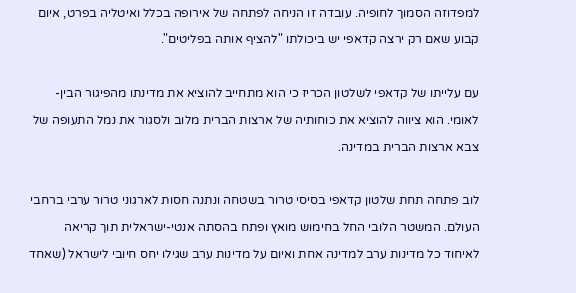למפדוזה הסמוך לחופיה. עובדה זו הניחה לפתחה של אירופה בכלל ואיטליה בפרט, איום קבוע שאם רק ירצה קדאפי יש ביכולתו "להציף אותה בפליטים".

עם עלייתו של קדאפי לשלטון הכריז כי הוא מתחייב להוציא את מדינתו מהפיגור הבין-לאומי. הוא ציווה להוציא את כוחותיה של ארצות הברית מלוב ולסגור את נמל התעופה של צבא ארצות הברית במדינה.

לוב פתחה תחת שלטון קדאפי בסיסי טרור בשטחה ונתנה חסות לארגוני טרור ערבי ברחבי העולם. המשטר הלובי החל בחימוש מואץ ופתח בהסתה אנטי-ישראלית תוך קריאה לאיחוד כל מדינות ערב למדינה אחת ואיום על מדינות ערב שגילו יחס חיובי לישראל (שאחד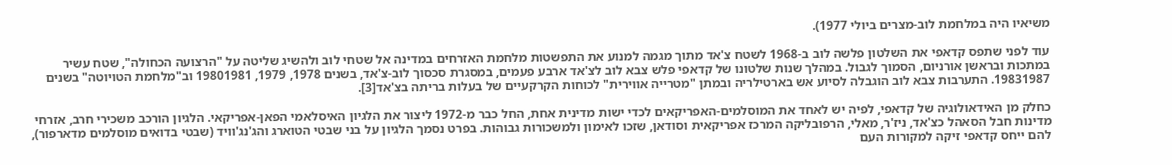משיאיו היה במלחמת לוב-מצרים ביולי 1977).

עוד לפני שתפס קדאפי את השלטון פלשה לוב ב-1968 לשטח צ'אד מתוך מגמה למנוע את התפשטות מלחמת האזרחים במדינה אל שטחי לוב ולהשיג שליטה על "הרצועה הכחולה", שטח עשיר במתכות ובראשן אורניום, הסמוך לגבול. במהלך שנות שלטונו של קדאפי פלש צבא לוב לצ'אד ארבע פעמים, במסגרת סכסוך לוב-צ'אד, בשנים 1978, 1979, 19801981 וב"מלחמת הטויוטה" בשנים 19831987. התערבות צבא לוב הוגבלה לסיוע אש בארטילריה ובמתן "מטרייה אווירית" לכוחות הקרקעיים של בעלות בריתה בצ'אד[3].

כחלק מן האידאולוגיה של קדאפי, לפיה יש לאחד את המוסלמים-האפריקאים לכדי ישות מדינית אחת, החל כבר מ-1972 ליצור את הלגיון האיסלאמי הפאן-אפריקאי. הלגיון הורכב משכירי חרב, אזרחי מדינות חבל הסאהל כצ'אד, ניז'ר, מאלי, הרפובליקה המרכז אפריקאית וסודאן, שזכו לאימון ולמשכורות גבוהות. בפרט נסמך הלגיון על בני שבטי הטוארג והג'נג'וויד (שבטי בדואים מוסלמים מדארפור), להם ייחס קדאפי זיקה למקורות העם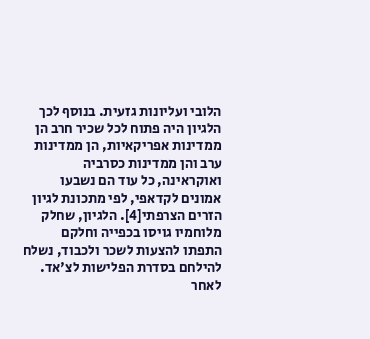הלובי ועליונות גזעית. בנוסף לכך הלגיון היה פתוח לכל שכיר חרב הן ממדינות אפריקאיות, הן ממדינות ערב והן ממדינות כסרביה ואוקראינה, כל עוד הם נשבעו אמונים לקדאפי, לפי מתכונת לגיון הזרים הצרפתי[4]. הלגיון, שחלק מלוחמיו גויסו בכפייה וחלקם התפתו להצעות לשכר ולכבוד, נשלח להילחם בסדרת הפלישות לצ'אד. לאחר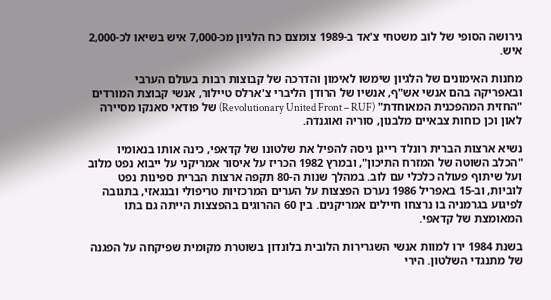גירושה הסופי של לוב משטחי צ'אד ב-1989 צומצם כח הלגיון מכ-7,000 איש בשיאו לכ-2,000 איש.

מחנות האימונים של הלגיון שימשו לאימון והדרכה של קבוצות רבות בעולם הערבי ובאפריקה בהם אנשי אש"ף, אנשיו של הרודן הליברי צ'ארלס טיילור, אנשי קבוצת המורדים "החזית המהפכנית המאוחדת" (Revolutionary United Front – RUF) של פודאי סאנקו מסיירה לאון וכן כוחות צבאיים מלבנון, סוריה ואוגנדה.

נשיא ארצות הברית רונלד רייגן ניסה להפיל את שלטונו של קדאפי, כינה אותו בנאומיו "הכלב השוטה של המזרח התיכון", ובמרץ 1982 הכריז על איסור אמריקני על ייבוא נפט מלוב ועל שיתוף פעולה כלכלי עם לוב. במהלך שנות ה-80 תקפה ארצות הברית ספינות נפט לוביות, וב-15 באפריל 1986 נערכו הפצצות על הערים המרכזיות טריפולי ובנגאזי, בתגובה לפיגוע בגרמניה בו נרצחו חיילים אמריקנים. בין 60 ההרוגים בהפצצות הייתה גם בתו המאומצת של קדאפי.

בשנת 1984 ירו למוות אנשי השגרירות הלובית בלונדון בשוטרת מקומית שפיקחה על הפגנה של מתנגדי השלטון. הירי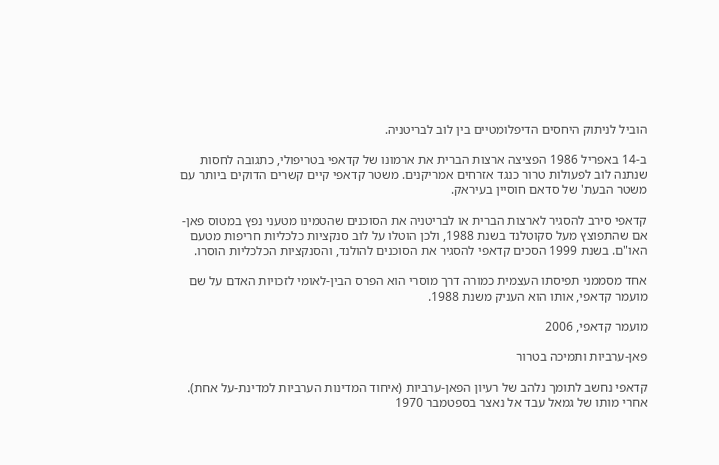הוביל לניתוק היחסים הדיפלומטיים בין לוב לבריטניה.

ב-14 באפריל 1986 הפציצה ארצות הברית את ארמונו של קדאפי בטריפולי, כתגובה לחסות שנתנה לוב לפעולות טרור כנגד אזרחים אמריקנים. משטר קדאפי קיים קשרים הדוקים ביותר עם משטר הבעת' של סדאם חוסיין בעיראק.

קדאפי סירב להסגיר לארצות הברית או לבריטניה את הסוכנים שהטמינו מטעני נפץ במטוס פאן-אם שהתפוצץ מעל סקוטלנד בשנת 1988, ולכן הוטלו על לוב סנקציות כלכליות חריפות מטעם האו"ם. בשנת 1999 הסכים קדאפי להסגיר את הסוכנים להולנד, והסנקציות הכלכליות הוסרו.

אחד מסממני תפיסתו העצמית כמורה דרך מוסרי הוא הפרס הבין-לאומי לזכויות האדם על שם מועמר קדאפי, אותו הוא העניק משנת 1988.

מועמר קדאפי, 2006

פאן-ערביות ותמיכה בטרור

קדאפי נחשב לתומך נלהב של רעיון הפאן-ערביות (איחוד המדינות הערביות למדינת-על אחת). אחרי מותו של גמאל עבד אל נאצר בספטמבר 1970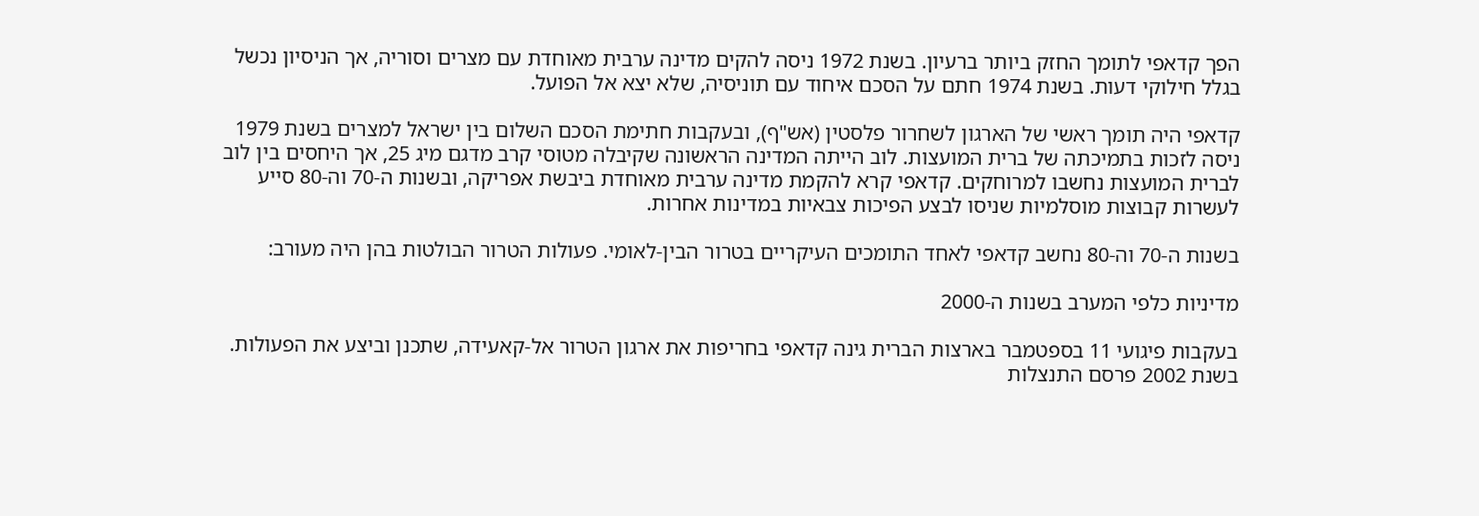הפך קדאפי לתומך החזק ביותר ברעיון. בשנת 1972 ניסה להקים מדינה ערבית מאוחדת עם מצרים וסוריה, אך הניסיון נכשל בגלל חילוקי דעות. בשנת 1974 חתם על הסכם איחוד עם תוניסיה, שלא יצא אל הפועל.

קדאפי היה תומך ראשי של הארגון לשחרור פלסטין (אש"ף), ובעקבות חתימת הסכם השלום בין ישראל למצרים בשנת 1979 ניסה לזכות בתמיכתה של ברית המועצות. לוב הייתה המדינה הראשונה שקיבלה מטוסי קרב מדגם מיג 25, אך היחסים בין לוב לברית המועצות נחשבו למרוחקים. קדאפי קרא להקמת מדינה ערבית מאוחדת ביבשת אפריקה, ובשנות ה-70 וה-80 סייע לעשרות קבוצות מוסלמיות שניסו לבצע הפיכות צבאיות במדינות אחרות.

בשנות ה-70 וה-80 נחשב קדאפי לאחד התומכים העיקריים בטרור הבין-לאומי. פעולות הטרור הבולטות בהן היה מעורב:

מדיניות כלפי המערב בשנות ה-2000

בעקבות פיגועי 11 בספטמבר בארצות הברית גינה קדאפי בחריפות את ארגון הטרור אל-קאעידה, שתכנן וביצע את הפעולות. בשנת 2002 פרסם התנצלות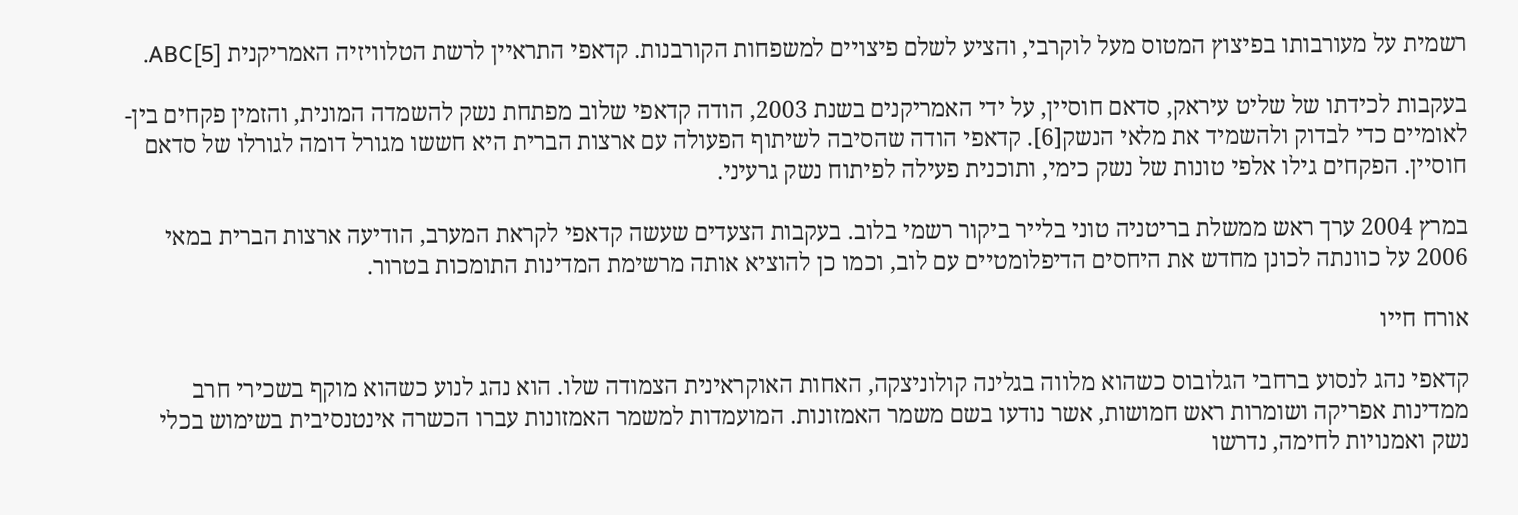רשמית על מעורבותו בפיצוץ המטוס מעל לוקרבי, והציע לשלם פיצויים למשפחות הקורבנות. קדאפי התראיין לרשת הטלוויזיה האמריקנית ABC[5].

בעקבות לכידתו של שליט עיראק, סדאם חוסיין, על ידי האמריקנים בשנת 2003, הודה קדאפי שלוב מפתחת נשק להשמדה המונית, והזמין פקחים בין-לאומיים כדי לבדוק ולהשמיד את מלאי הנשק[6]. קדאפי הודה שהסיבה לשיתוף הפעולה עם ארצות הברית היא חששו מגורל דומה לגורלו של סדאם חוסיין. הפקחים גילו אלפי טונות של נשק כימי, ותוכנית פעילה לפיתוח נשק גרעיני.

במרץ 2004 ערך ראש ממשלת בריטניה טוני בלייר ביקור רשמי בלוב. בעקבות הצעדים שעשה קדאפי לקראת המערב, הודיעה ארצות הברית במאי 2006 על כוונתה לכונן מחדש את היחסים הדיפלומטיים עם לוב, וכמו כן להוציא אותה מרשימת המדינות התומכות בטרור.

אורח חייו

קדאפי נהג לנסוע ברחבי הגלובוס כשהוא מלווה בגלינה קולוניצקה, האחות האוקראינית הצמודה שלו. הוא נהג לנוע כשהוא מוקף בשכירי חרב ממדינות אפריקה ושומרות ראש חמושות, אשר נודעו בשם משמר האמזונות. המועמדות למשמר האמזונות עברו הכשרה אינטנסיבית בשימוש בכלי נשק ואמנויות לחימה, נדרשו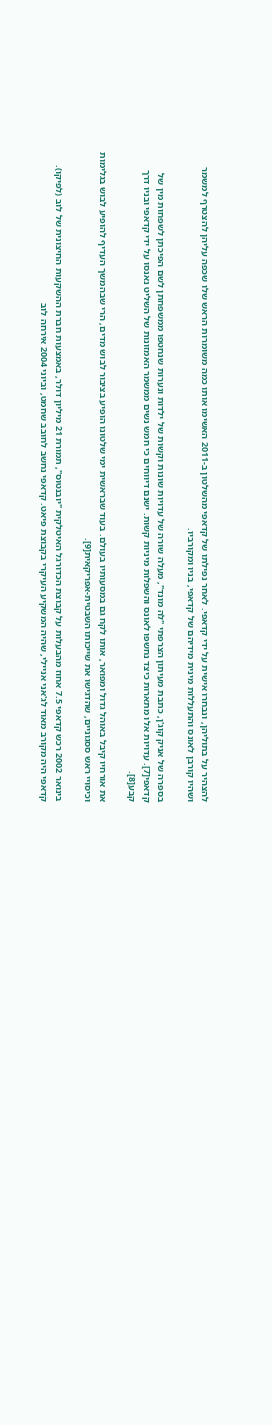להצהיר על בתוליהן, ונבחרו אישית על ידי קדאפי. לאחר נפילתו של קדאפי מהשלטון ב-2011 האשימו אותו כמה משומרות הראש שלו שכפה עליהן להצטרף למשמר ושהיו קורבן לאונס והתעללות מינית מידיהם של קדאפי, בניו ומקורביו.

בספרה של אניק קוג'ן, כתבת מעיתון הצרפתי "לה מונד", מעלה שורה של עדויות שונות וקשות של ילדות ונערות שנחטפו ממשפחתן לשם הפיכתן לשפחות מין של קדאפי[7]. עדויות אלו מתארות כיצד נחשפו לאונס והשפלות מיניות קשות. ישנם דיווחים כי חמש נשים ממשמר האמזונות של השליט נאנסו על ידי קדאפי ובניו דרך קבע[8].

את אורחיו קיבל באוהל גדול ומפואר, אותו לקח גם במסעותיו בעולם. בעוד שבראשית ימי שלטונו הופיע בציבור לבוש מדים, הרי שבהמשך העדיף להופיע לבוש בגלימות וכיסויי ראש ססגוניים, שהדגישו את שייכותו השבטית-אפריקאית[9].

בינואר 2002 רכש קדאפי 7.5 אחוז מהבעלות על קבוצת הכדורגל האיטלקית "יובנטוס", תמורת 21 מיליון דולר, באמצעות חברת ההשקעות החיצונית של לוב (לפיקו). קדאפי היה מקורב מאוד לג'אני אניילי, שהיה המשקיע העיקרי בקבוצת פיאט. קדאפי נחשב לחובב שחמט, וביוני 2004 אירחה לוב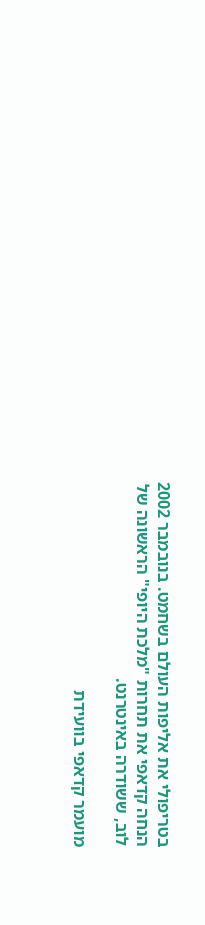בטריפולי את אליפות העולם בשחמט. בנובמבר 2002 הנחה קדאפי את תחרות "מלכת היופי" הראשונה של לוב, ששודרה באינטרנט.

מועמר קדאפי בוועידת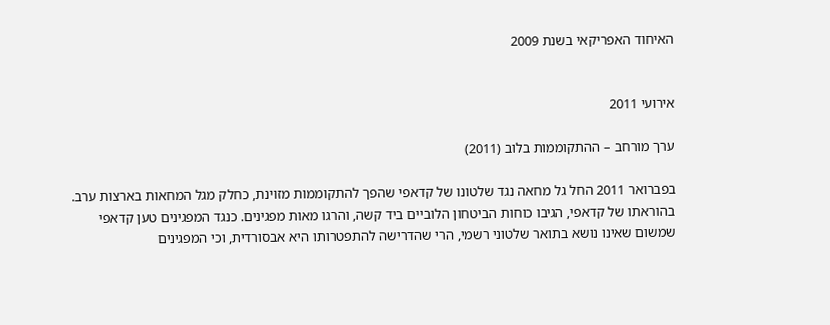האיחוד האפריקאי בשנת 2009


אירועי 2011

ערך מורחב – ההתקוממות בלוב (2011)

בפברואר 2011 החל גל מחאה נגד שלטונו של קדאפי שהפך להתקוממות מזוינת, כחלק מגל המחאות בארצות ערב. בהוראתו של קדאפי, הגיבו כוחות הביטחון הלוביים ביד קשה, והרגו מאות מפגינים. כנגד המפגינים טען קדאפי שמשום שאינו נושא בתואר שלטוני רשמי, הרי שהדרישה להתפטרותו היא אבסורדית, וכי המפגינים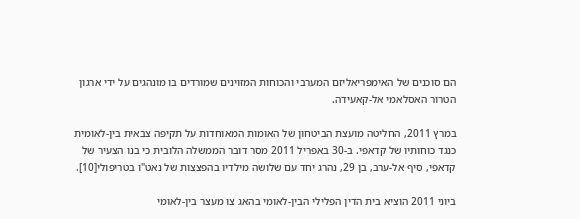הם סוכנים של האימפריאליזם המערבי והכוחות המזוינים שמורדים בו מונהגים על ידי ארגון הטרור האסלאמי אל-קאעידה.

במרץ 2011, החליטה מועצת הביטחון של האומות המאוחדות על תקיפה צבאית בין-לאומית כנגד כוחותיו של קדאפי. ב-30 באפריל 2011 מסר דובר הממשלה הלובית כי בנו הצעיר של קדאפי, סיף אל-ערב, בן 29, נהרג יחד עם שלושה מילדיו בהפצצות של נאט"ו בטריפולי[10].

ביוני 2011 הוציא בית הדין הפלילי הבין-לאומי בהאג צו מעצר בין-לאומי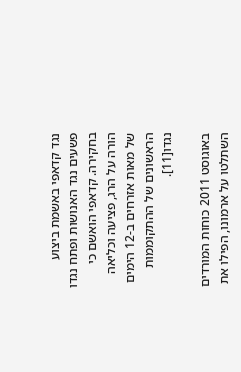נגד קדאפי באשמת ביצוע פשעים נגד האנושות ופתח נגדו בחקירה. קדאפי הואשם כי הורה על הרג, פציעה וכליאה של מאות אזרחים ב-12 הימים הראשונים של ההתקוממות נגדו[11].

באוגוסט 2011 כוחות המורדים השתלטו על ארמונו, הפילו את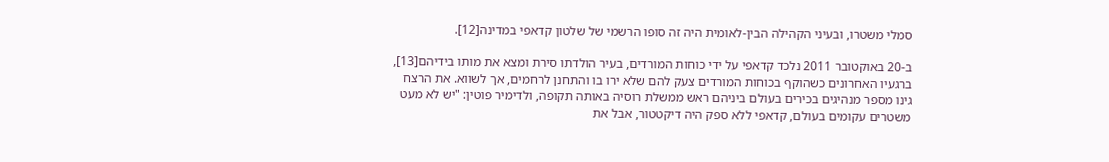סמלי משטרו, ובעיני הקהילה הבין-לאומית היה זה סופו הרשמי של שלטון קדאפי במדינה[12].

ב-20 באוקטובר 2011 נלכד קדאפי על ידי כוחות המורדים, בעיר הולדתו סירת ומצא את מותו בידיהם[13], ברגעיו האחרונים כשהוקף בכוחות המורדים צעק להם שלא ירו בו והתחנן לרחמים, אך לשווא. את הרצח גינו מספר מנהיגים בכירים בעולם ביניהם ראש ממשלת רוסיה באותה תקופה, ולדימיר פוטין: "יש לא מעט משטרים עקומים בעולם, קדאפי ללא ספק היה דיקטטור, אבל את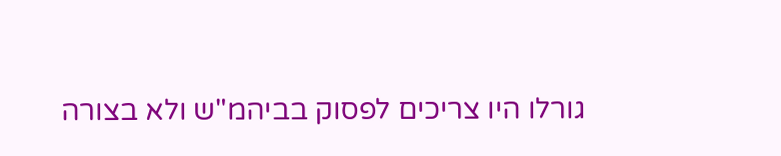גורלו היו צריכים לפסוק בביהמ"ש ולא בצורה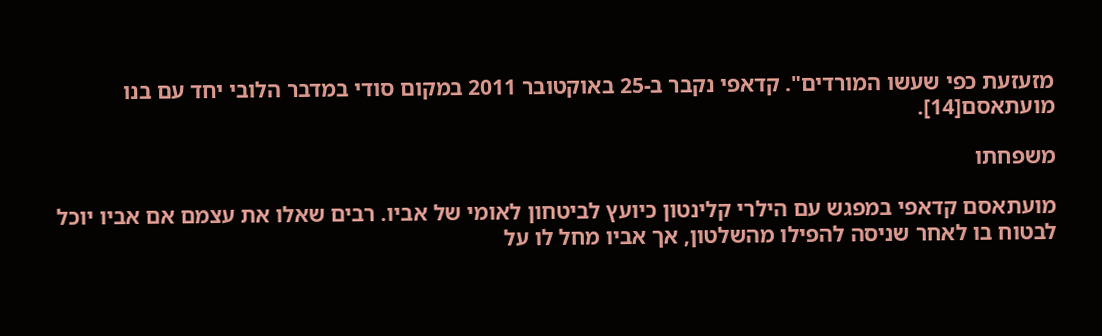מזעזעת כפי שעשו המורדים". קדאפי נקבר ב-25 באוקטובר 2011 במקום סודי במדבר הלובי יחד עם בנו מועתאסם[14].

משפחתו

מועתאסם קדאפי במפגש עם הילרי קלינטון כיועץ לביטחון לאומי של אביו. רבים שאלו את עצמם אם אביו יוכל לבטוח בו לאחר שניסה להפילו מהשלטון, אך אביו מחל לו על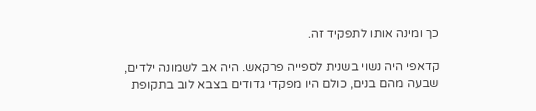כך ומינה אותו לתפקיד זה.

קדאפי היה נשוי בשנית לספייה פרקאש. היה אב לשמונה ילדים, שבעה מהם בנים, כולם היו מפקדי גדודים בצבא לוב בתקופת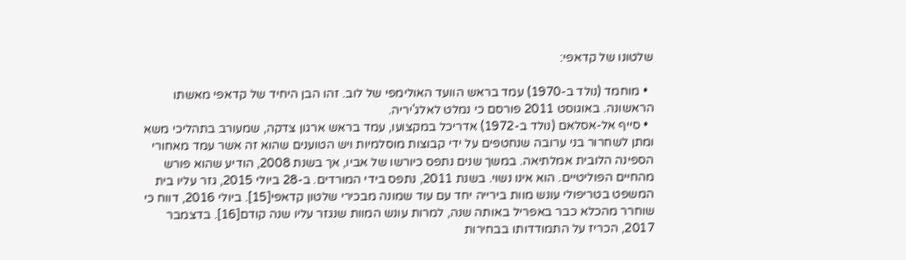שלטונו של קדאפי:

  • מוחמד (נולד ב-1970) עמד בראש הוועד האולימפי של לוב. זהו הבן היחיד של קדאפי מאשתו הראשונה. באוגוסט 2011 פורסם כי נמלט לאלג'יריה.
  • סייף אל-אסלאם (נולד ב-1972) אדריכל במקצועו, עמד בראש ארגון צדקה, שמעורב בתהליכי משא ומתן לשחרור בני ערובה שנחטפים על ידי קבוצות מוסלמיות ויש הטוענים שהוא זה אשר עמד מאחורי הספינה הלובית אמלתיאה. במשך שנים נתפס כיורשו של אביו, אך בשנת 2008, הודיע שהוא פורש מהחיים הפוליטיים. הוא אינו נשוי. בשנת 2011, נתפס בידי המורדים. ב-28 ביולי 2015, גזר עליו בית המשפט בטריפולי עונש מוות בירייה יחד עם עוד שמונה מבכירי שלטון קדאפי[15]. ביולי 2016, דווח כי שוחרר מהכלא כבר באפריל באותה שנה, למרות עונש המוות שנגזר עליו שנה קודם[16]. בדצמבר 2017, הכריז על התמודדותו בבחירות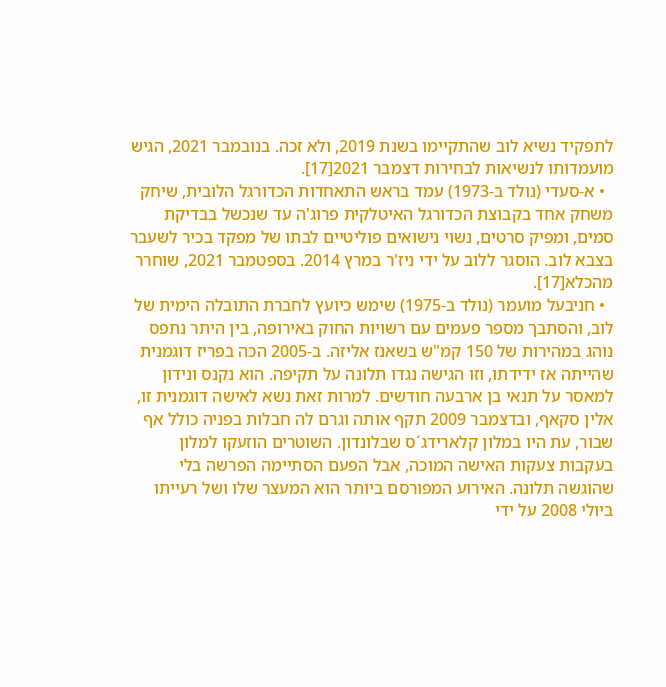לתפקיד נשיא לוב שהתקיימו בשנת 2019, ולא זכה. בנובמבר 2021, הגיש מועמדותו לנשיאות לבחירות דצמבר 2021[17].
  • א-סעדי (נולד ב-1973) עמד בראש התאחדות הכדורגל הלובית, שיחק משחק אחד בקבוצת הכדורגל האיטלקית פרוג'ה עד שנכשל בבדיקת סמים, ומפיק סרטים, נשוי נישואים פוליטיים לבתו של מפקד בכיר לשעבר בצבא לוב. הוסגר ללוב על ידי ניז'ר במרץ 2014. בספטמבר 2021, שוחרר מהכלא[17].
  • חניבעל מועמר (נולד ב-1975) שימש כיועץ לחברת התובלה הימית של לוב, והסתבך מספר פעמים עם רשויות החוק באירופה, בין היתר נתפס נוהג במהירות של 150 קמ"ש בשאנז אליזה. ב-2005 הכה בפריז דוגמנית שהייתה אז ידידתו, וזו הגישה נגדו תלונה על תקיפה. הוא נקנס ונידון למאסר על תנאי בן ארבעה חודשים. למרות זאת נשא לאישה דוגמנית זו, אלין סקאף, ובדצמבר 2009 תקף אותה וגרם לה חבלות בפניה כולל אף שבור, עת היו במלון קלארידג´ס שבלונדון. השוטרים הוזעקו למלון בעקבות צעקות האישה המוכה, אבל הפעם הסתיימה הפרשה בלי שהוגשה תלונה. האירוע המפורסם ביותר הוא המעצר שלו ושל רעייתו ביולי 2008 על ידי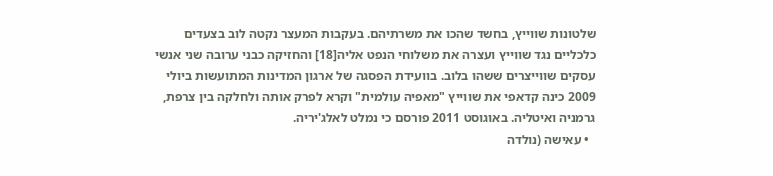שלטונות שווייץ, בחשד שהכו את משרתיהם. בעקבות המעצר נקטה לוב בצעדים כלכליים נגד שווייץ ועצרה את משלוחי הנפט אליה[18] והחזיקה כבני ערובה שני אנשי עסקים שווייצרים ששהו בלוב. בוועידת הפסגה של ארגון המדינות המתועשות ביולי 2009 כינה קדאפי את שווייץ "מאפיה עולמית" וקרא לפרק אותה ולחלקה בין צרפת, גרמניה ואיטליה. באוגוסט 2011 פורסם כי נמלט לאלג'יריה.
  • עאישה (נולדה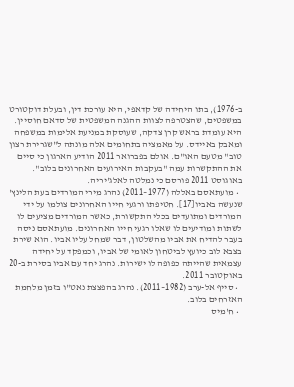ב-1976), בתו היחידה של קדאפי, היא עורכת דין, ובעלת דוקטורט במשפטים, שהצטרפה לצוות ההגנה המשפטית של סדאם חוסיין. היא עומדת בראש קרן צדקה, שעוסקת במניעת אלימות במשפחה ומאבק באיידס. על מאמציה בתחומים אלה מונתה ל"שגרירת רצון טוב" מטעם האו"ם. אולם בפברואר 2011 הודיע הארגון כי סיים את ההתקשרות עמה "בעקבות האירועים האחרונים בלוב". באוגוסט 2011 פורסם כי נמלטה לאלג'יריה.
  • מועתאסם באללה (1977–2011) נהרג מירי המורדים בעת הלינץ' שנעשה באביו[17]. חטיפתו ורגעי חייו האחרונים צולמו על ידי המורדים ומתועדים בכלי התקשורת, כאשר המורדים מציעים לו לשתות ומודיעים לו שאלו רגעי חייו האחרונים. מועתאסם ניסה בעבר להדיח את אביו מהשלטון, דבר שמחל עליו אביו. הוא שירת בצבא לוב כיועץ לביטחון לאומי של אביו, וכמפקד על יחידה עצמאית שהייתה כפופה לו ישירות. נהרג יחד עם אביו בסירת ב-20 באוקטובר 2011.
  • סייף אל-ערב (1982–2011). נהרג בהפצצת נאט"ו בזמן מלחמת האזרחים בלוב.
  • ח'מיס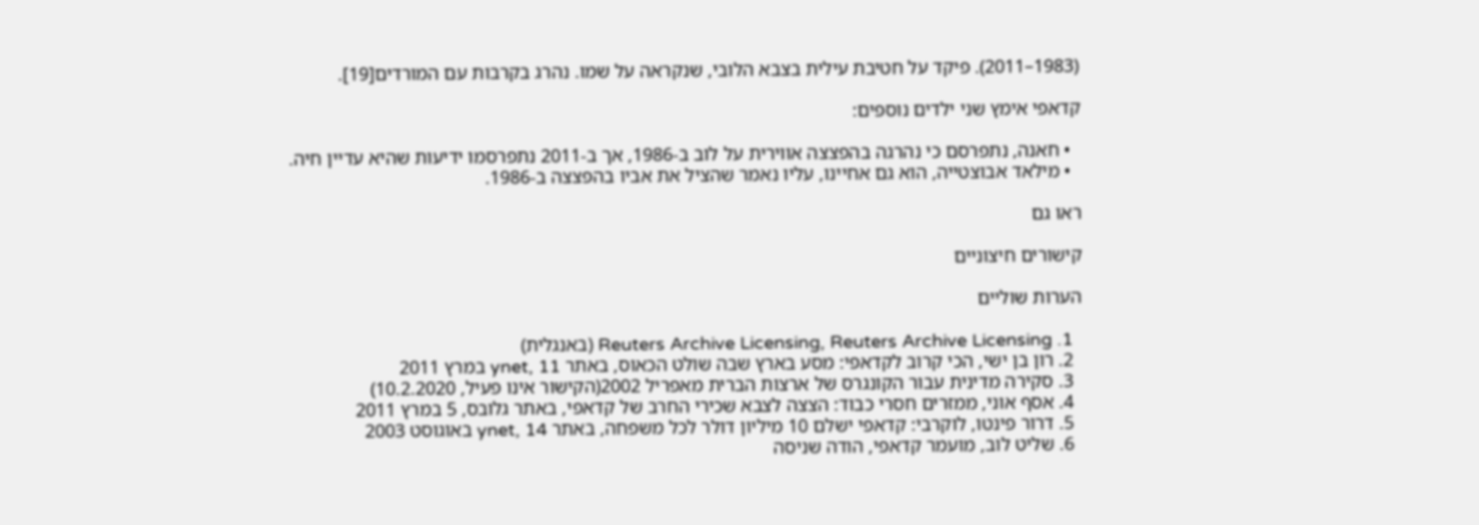(1983–2011). פיקד על חטיבת עילית בצבא הלובי, שנקראה על שמו. נהרג בקרבות עם המורדים[19].

קדאפי אימץ שני ילדים נוספים:

  • חאנה, נתפרסם כי נהרגה בהפצצה אווירית על לוב ב-1986, אך ב-2011 נתפרסמו ידיעות שהיא עדיין חיה.
  • מילאד אבוצטייה, הוא גם אחיינו, עליו נאמר שהציל את אביו בהפצצה ב-1986.

ראו גם

קישורים חיצוניים

הערות שוליים

  1. Reuters Archive Licensing, Reuters Archive Licensing (באנגלית)
  2. רון בן ישי, הכי קרוב לקדאפי: מסע בארץ שבה שולט הכאוס, באתר ynet, 11 במרץ 2011
  3. סקירה מדינית עבור הקונגרס של ארצות הברית מאפריל 2002(הקישור אינו פעיל, 10.2.2020)
  4. אסף אוני, ממזרים חסרי כבוד: הצצה לצבא שכירי החרב של קדאפי, באתר גלובס, 5 במרץ 2011
  5. דרור פינטו, לוקרבי: קדאפי ישלם 10 מיליון דולר לכל משפחה, באתר ynet, 14 באוגוסט 2003
  6. שליט לוב, מועמר קדאפי, הודה שניסה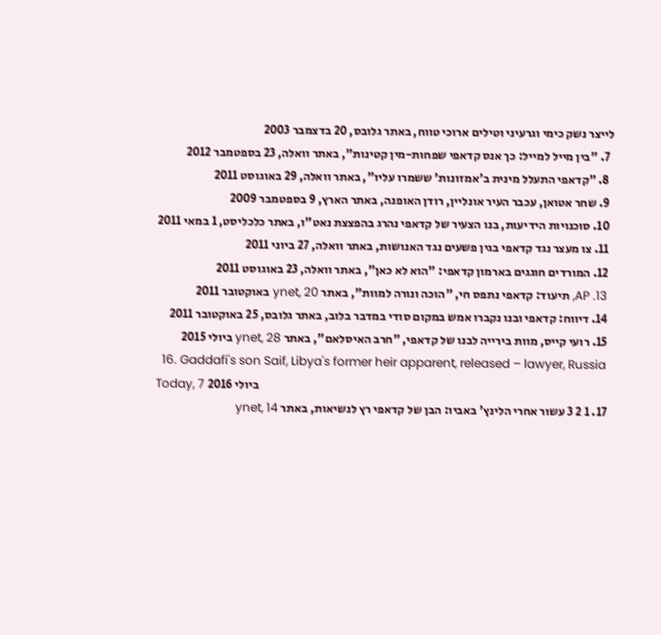לייצר נשק כימי וגרעיני וטילים ארוכי טווח, באתר גלובס, 20 בדצמבר 2003
  7. "בין מייל למייל: כך אנס קדאפי שפחות-מין קטינות", באתר וואלה, 23 בספטמבר 2012
  8. "קדאפי התעלל מינית ב'אמזונות' ששמרו עליו", באתר וואלה, 29 באוגוסט 2011
  9. שחר אטואן, עכבר העיר אונליין, רודן האופנה, באתר הארץ, 9 בספטמבר 2009
  10. סוכנויות הידיעות, בנו הצעיר של קדאפי נהרג בהפצצת נאט"ו, באתר כלכליסט, 1 במאי 2011
  11. צו מעצר נגד קדאפי בגין פשעים נגד האנושות, באתר וואלה, 27 ביוני 2011
  12. המורדים חוגגים בארמון קדאפי: "הוא לא כאן", באתר וואלה, 23 באוגוסט 2011
  13. AP, תיעוד: קדאפי נתפס חי, "הוכה ונורה למוות", באתר ynet, 20 באוקטובר 2011
  14. דיווח: קדאפי ובנו נקברו אמש במקום סודי במדבר בלוב, באתר גלובס, 25 באוקטובר 2011
  15. רועי קייס, מוות בירייה לבנו של קדאפי, "חרב האיסלאם", באתר ynet, 28 ביולי 2015
  16. Gaddafi's son Saif, Libya's former heir apparent, released – lawyer, Russia Today, 7 ביולי 2016
  17. 1 2 3 עשור אחרי הלינץ' באביו: הבן של קדאפי רץ לנשיאות, באתר ynet, 14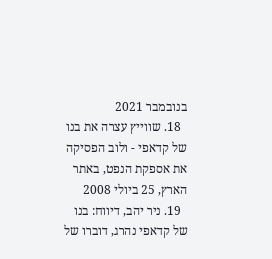בנובמבר 2021
  18. שווייץ עצרה את בנו של קדאפי - ולוב הפסיקה את אספקת הנפט, באתר הארץ, 25 ביולי 2008
  19. ניר יהב, דיווח: בנו של קדאפי נהרג, דוברו של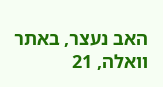האב נעצר, באתר וואלה, 21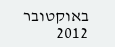באוקטובר 2012